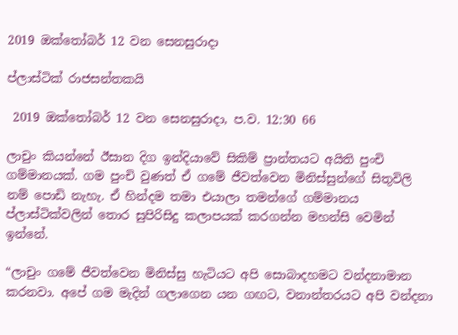2019 ඔක්තෝබර් 12 වන සෙනසුරාදා

ප්ලාස්ටික් රාජසන්තකයි

 2019 ඔක්තෝබර් 12 වන සෙනසුරාදා, ප.ව. 12:30 66

ලාචුං කියන්නේ ඊසාන දිග ඉන්දියාවේ සිකිම් ප්‍රාන්තයට අයිති පුංචි ගම්මානයක්. ගම පුංචි වුණත් ඒ ගමේ ජීවත්වෙන මිනිස්සුන්ගේ සිතුවිලි නම් පොඩි නැහැ. ඒ හින්දම තමා එයාලා තමන්ගේ ගම්මානය ප්ලාස්ටික්වලින් තොර සුපිරිසිදු කලාපයක් කරගන්න මහන්සි වෙමින් ඉන්නේ.

“ලාචුං ගමේ ජීවත්වෙන මිනිස්සු හැටියට අපි සොබාදහමට වන්දනාමාන කරනවා. අපේ ගම මැදින් ගලාගෙන යන ගඟට, වනාන්තරයට අපි වන්දනා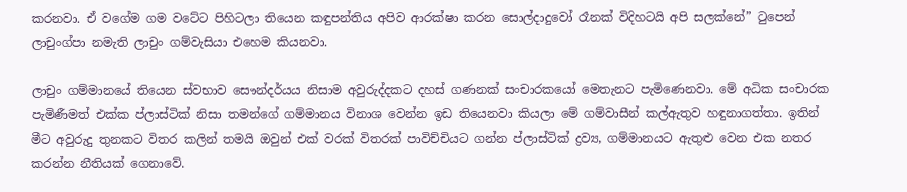කරනවා. ඒ වගේම ගම වටේට පිහිටලා තියෙන කඳුපන්තිය අපිව ආරක්ෂා කරන සොල්දාදුවෝ රෑනක් විදිහටයි අපි සලක්නේ” ටුපෙන් ලාචුංග්පා නමැති ලාචුං ගම්වැසියා එහෙම කියනවා.

ලාචුං ගම්මානයේ තියෙන ස්වභාව සෞන්දර්යය නිසාම අවුරුද්දකට දහස් ගණනක් සංචාරකයෝ මෙතැනට පැමිණෙනවා. මේ අධික සංචාරක පැමිණීමත් එක්ක ප්ලාස්ටික් නිසා තමන්ගේ ගම්මානය විනාශ වෙන්න ඉඩ තියෙනවා කියලා මේ ගම්වාසීන් කල්ඇතුව හඳුනාගත්තා. ඉතින් මීට අවුරුදු තුනකට විතර කලින් තමයි ඔවුන් එක් වරක් විතරක් පාවිච්චියට ගන්න ප්ලාස්ටික් ද්‍රව්‍ය, ගම්මානයට ඇතුළු වෙන එක නතර කරන්න නීතියක් ගෙනාවේ.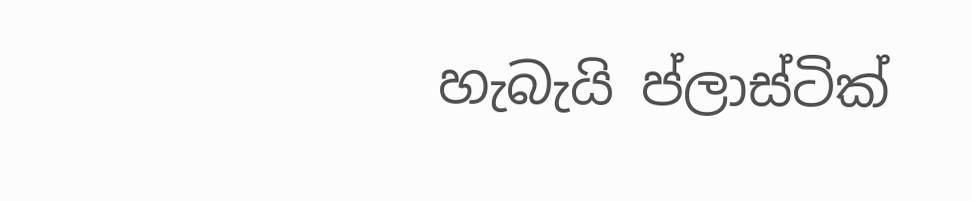හැබැයි ප්ලාස්ටික්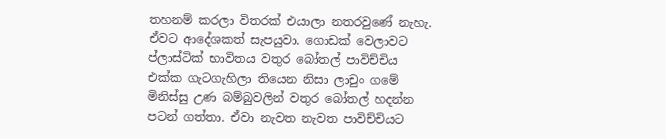තහනම් කරලා විතරක් එයාලා නතරවුණේ නැහැ. ඒවට ආදේශකත් සැපයුවා. ගොඩක් වෙලාවට ප්ලාස්ටික් භාවිතය වතුර බෝතල් පාවිච්චිය එක්ක ගැටගැහිලා තියෙන නිසා ලාචුං ගමේ මිනිස්සු උණ බම්බුවලින් වතුර බෝතල් හදන්න පටන් ගත්තා. ඒවා නැවත නැවත පාවිච්චියට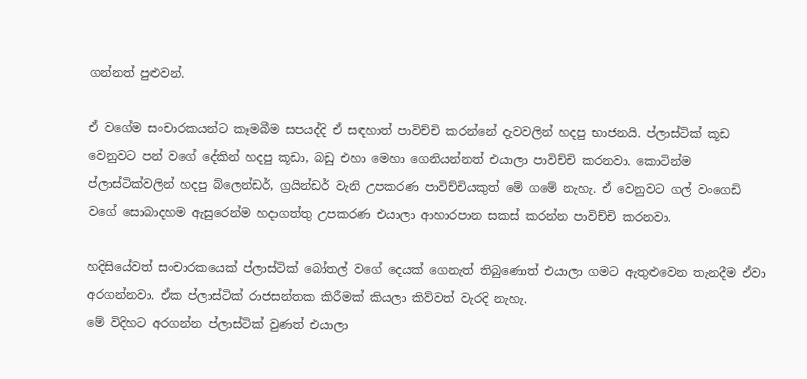ගන්නත් පුළුවන්.

ඒ වගේම සංචාරකයන්ට කෑමබීම සපයද්දි ඒ සඳහාත් පාවිච්චි කරන්නේ දැවවලින් හදපු භාජනයි. ප්ලාස්ටික් කූඩ වෙනුවට පන් වගේ දේකින් හදපු කූඩා, බඩු එහා මෙහා ගෙනියන්නත් එයාලා පාවිච්චි කරනවා. කොටින්ම ප්ලාස්ටික්වලින් හදපු බ්ලෙන්ඩර්, ග්‍රයින්ඩර් වැනි උපකරණ පාවිච්චියකුත් මේ ගමේ නැහැ. ඒ වෙනුවට ගල් වංගෙඩි වගේ සොබාදහම ඇසුරෙන්ම හදාගත්තු උපකරණ එයාලා ආහාරපාන සකස් කරන්න පාවිච්චි කරනවා.

හදිසියේවත් සංචාරකයෙක් ප්ලාස්ටික් බෝතල් වගේ දෙයක් ගෙනැත් තිබුණොත් එයාලා ගමට ඇතුළුවෙන තැනදීම ඒවා අරගන්නවා. ඒක ප්ලාස්ටික් රාජසන්තක කිරීමක් කියලා කිව්වත් වැරදි නැහැ.
මේ විදිහට අරගන්න ප්ලාස්ටික් වුණත් එයාලා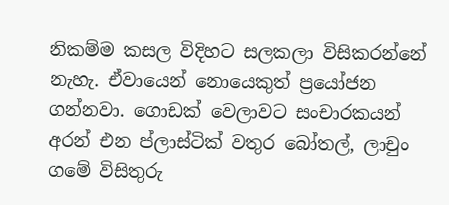නිකම්ම කසල විදිහට සලකලා විසිකරන්නේ නැහැ. ඒවායෙන් නොයෙකුත් ප්‍රයෝජන ගන්නවා. ගොඩක් වෙලාවට සංචාරකයන් අරන් එන ප්ලාස්ටික් වතුර බෝතල්, ලාචුං ගමේ විසිතුරු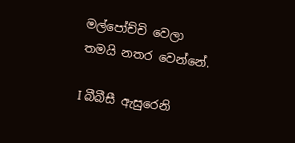මල්පෝච්චි වෙලා තමයි නතර වෙන්නේ.

I බීබීසී ඇසුරෙනි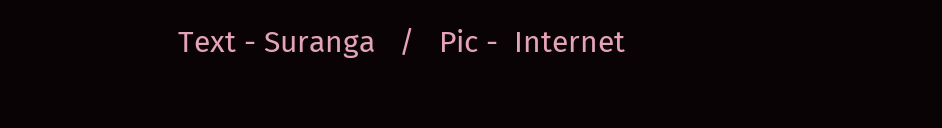Text - Suranga   /   Pic -  Internet